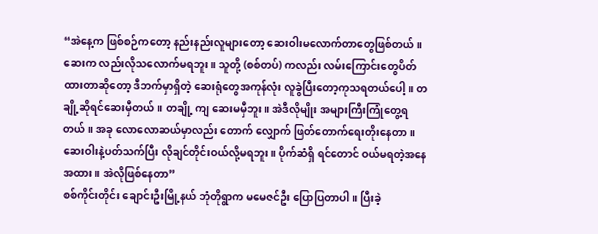“အဲနေ့က ဖြစ်စဉ်ကတော့ နည်းနည်းလူများတော့ ဆေးဝါးမလောက်တာတွေဖြစ်တယ်။ ဆေးက လည်းလိုသလောက်မရဘူး။ သူတို့ (စစ်တပ်) ကလည်း လမ်းကြောင်းတွေပိတ်ထားတာဆိုတော့ ဒီဘက်မှာရှိတဲ့ ဆေးရုံတွေအကုန်လုံး လူခွဲပြီးတော့ကုသရတယ်ပေါ့။ တချို့ဆိုရင်ဆေးမှီတယ်။ တချို့ ကျ ဆေးမမှီဘူး။ အဲဒီလိုမျိုး အများကြီးကြုံတွေ့ရတယ်။ အခု လောလောဆယ်မှာလည်း တောက် လျှောက် ဖြတ်တောက်ရေးတိုးနေတာ။ ဆေးဝါးနဲ့ပတ်သက်ပြီး လိုချင်တိုင်းဝယ်လို့မရဘူး။ ပိုက်ဆံရှိ ရင်တောင် ဝယ်မရတဲ့အနေအထား။ အဲလိုဖြစ်နေတာ”
စစ်ကိုင်းတိုင်း ချောင်းဦးမြို့နယ် ဘုံတိုရွာက မမေဇင်ဦး ပြောပြတာပါ။ ပြီးခဲ့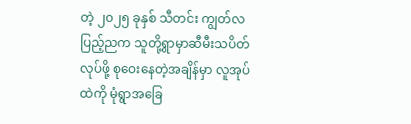တဲ့ ၂၀၂၅ ခုနှစ် သီတင်း ကျွတ်လပြည့်ညက သူတို့ရွာမှာဆီမီးသပိတ်လုပ်ဖို့ စုဝေးနေတဲ့အချိန်မှာ လူအုပ်ထဲကို မုံရွာအခြေ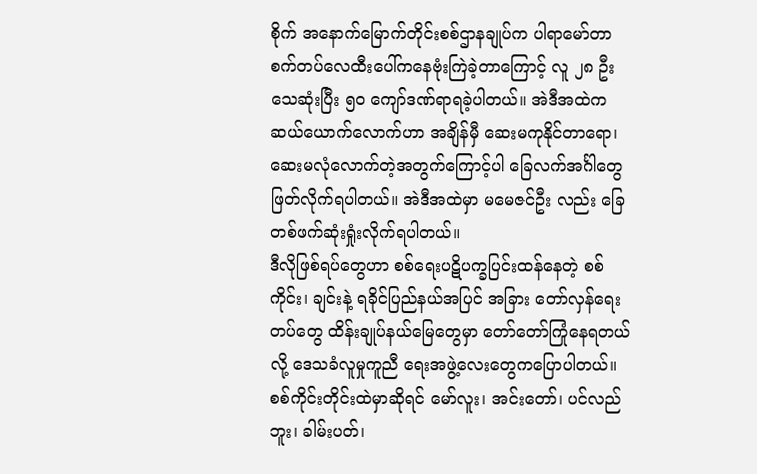စိုက် အနောက်မြောက်တိုင်းစစ်ဌာနချုပ်က ပါရာမော်တာစက်တပ်လေထီးပေါ်ကနေဗုံးကြဲခဲ့တာကြောင့် လူ ၂၈ ဦးသေဆုံးပြီး ၅၀ ကျော်ဒဏ်ရာရခဲ့ပါတယ်။ အဲဒီအထဲက ဆယ်ယောက်လောက်ဟာ အချိန်မှီ ဆေးမကုနိုင်တာရော၊ ဆေးမလုံလောက်တဲ့အတွက်ကြောင့်ပါ ခြေလက်အင်္ဂါတွေဖြတ်လိုက်ရပါတယ်။ အဲဒီအထဲမှာ မမေဇင်ဦး လည်း ခြေတစ်ဖက်ဆုံးရှုံးလိုက်ရပါတယ်။
ဒီလိုဖြစ်ရပ်တွေဟာ စစ်ရေးပဋိပက္ခပြင်းထန်နေတဲ့ စစ်ကိုင်း၊ ချင်းနဲ့ ရခိုင်ပြည်နယ်အပြင် အခြား တော်လှန်ရေးတပ်တွေ ထိန်းချုပ်နယ်မြေတွေမှာ တော်တော်ကြုံနေရတယ်လို့ ဒေသခံလူမှုကူညီ ရေးအဖွဲ့လေးတွေကပြောပါတယ်။
စစ်ကိုင်းတိုင်းထဲမှာဆိုရင် မော်လူး၊ အင်းတော်၊ ပင်လည်ဘူး၊ ခါမ်းပတ်၊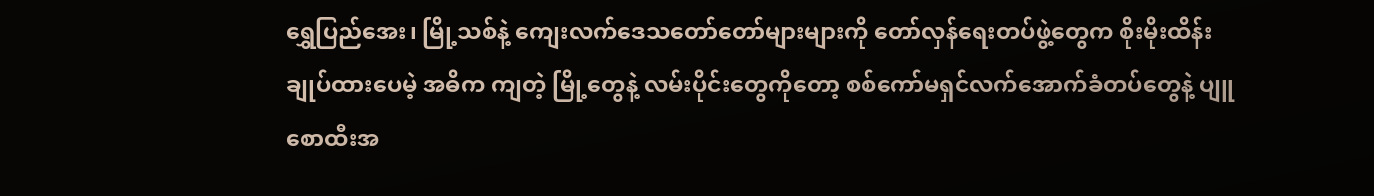ရွှေပြည်အေး၊ မြို့သစ်နဲ့ ကျေးလက်ဒေသတော်တော်များများကို တော်လှန်ရေးတပ်ဖွဲ့တွေက စိုးမိုးထိန်းချုပ်ထားပေမဲ့ အဓိက ကျတဲ့ မြို့တွေနဲ့ လမ်းပိုင်းတွေကိုတော့ စစ်ကော်မရှင်လက်အောက်ခံတပ်တွေနဲ့ ပျူစောထီးအ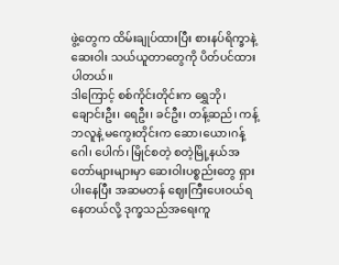ဖွဲ့တွေက ထိမ်းချုပ်ထားပြီး စားနပ်ရိက္ခာနဲ့ဆေးဝါး သယ်ယူတာတွေကို ပိတ်ပင်ထားပါတယ်။
ဒါကြောင့် စစ်ကိုင်းတိုင်းက ရွှေဘို၊ ချောင်းဦး၊ ရေဦး၊ ခင်ဦး၊ တန့်ဆည်၊ ကန့်ဘလူနဲ့ မကွေးတိုင်းက ဆော၊ယော၊ဂန့်ဂေါ၊ ပေါက်၊ မြိုင်စတဲ့ စတဲ့မြို့နယ်အတော်များများမှာ ဆေးဝါးပစ္စည်းတွေ ရှားပါးနေပြီး အဆမတန် ဈေးကြီးပေးဝယ်ရနေတယ်လို့ ဒုက္ခသည်အရေးကူ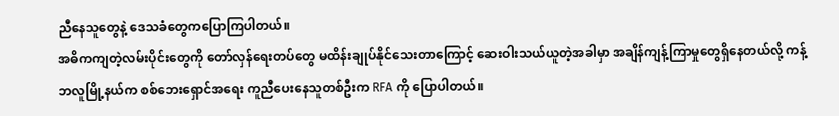ညီနေသူတွေနဲ့ ဒေသခံတွေကပြောကြပါတယ်။
အဓိကကျတဲ့လမ်းပိုင်းတွေကို တော်လှန်ရေးတပ်တွေ မထိန်းချုပ်နိုင်သေးတာကြောင့် ဆေးဝါးသယ်ယူတဲ့အခါမှာ အချိန်ကျန့်ကြာမှုတွေရှိနေတယ်လို့ ကန့်ဘလူမြို့နယ်က စစ်ဘေးရှောင်အရေး ကူညီပေးနေသူတစ်ဦးက RFA ကို ပြောပါတယ်။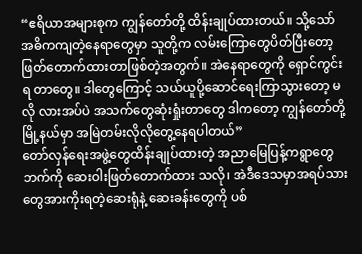“ဧရိယာအများစုက ကျွန်တော်တို့ ထိန်းချုပ်ထားတယ်။ သို့သော် အဓိကကျတဲ့နေရာတွေမှာ သူတို့က လမ်းကြောတွေပိတ်ပြီးတော့ ဖြတ်တောက်ထားတာဖြစ်တဲ့အတွက်။ အဲနေရာတွေကို ရှောင်ကွင်းရ တာတွေ။ ဒါတွေကြောင့် သယ်ယူပို့ဆောင်ရေးကြာသွားတော့ မလို လားအပ်ပဲ အသက်တွေဆုံးရှုံးတာတွေ ဒါကတော့ ကျွန်တော်တို့ မြို့နယ်မှာ အမြဲတမ်းလိုလိုတွေ့နေရပါတယ်”
တော်လှန်ရေးအဖွဲ့တွေထိန်းချုပ်ထားတဲ့ အညာမြေပြန့်ကရွာတွေဘက်ကို ဆေးဝါးဖြတ်တောက်ထား သလို၊ အဲဒီဒေသမှာအရပ်သားတွေအားကိုးရတဲ့ဆေးရုံနဲ့ ဆေးခန်းတွေကို ပစ်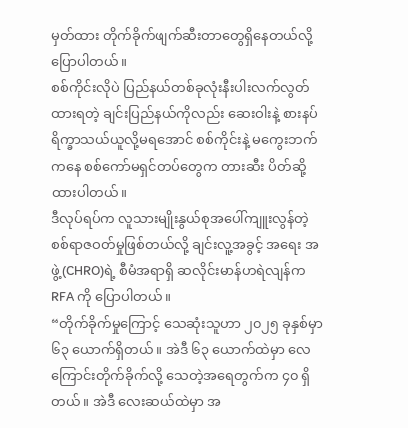မှတ်ထား တိုက်ခိုက်ဖျက်ဆီးတာတွေရှိနေတယ်လို့ ပြောပါတယ်။
စစ်ကိုင်းလိုပဲ ပြည်နယ်တစ်ခုလုံးနီးပါးလက်လွတ်ထားရတဲ့ ချင်းပြည်နယ်ကိုလည်း ဆေးဝါးနဲ့ စားနပ်ရိက္ခာသယ်ယူလို့မရအောင် စစ်ကိုင်းနဲ့ မကွေးဘက်ကနေ စစ်ကော်မရှင်တပ်တွေက တားဆီး ပိတ်ဆို့ထားပါတယ်။
ဒီလုပ်ရပ်က လူသားမျိုးနွယ်စုအပေါ်ကျူးလွန်တဲ့စစ်ရာဇဝတ်မှုဖြစ်တယ်လို့ ချင်းလူ့အခွင့် အရေး အဖွဲ့(CHRO)ရဲ့ စီမံအရာရှိ ဆလိုင်းမာန်ဟရဲလျန်က RFA ကို ပြောပါတယ်။
“တိုက်ခိုက်မှုကြောင့် သေဆုံးသူဟာ ၂၀၂၅ ခုနှစ်မှာ ၆၃ ယောက်ရှိတယ်။ အဲဒီ ၆၃ ယောက်ထဲမှာ လေကြောင်းတိုက်ခိုက်လို့ သေတဲ့အရေတွက်က ၄၀ ရှိတယ်။ အဲဒီ လေးဆယ်ထဲမှာ အ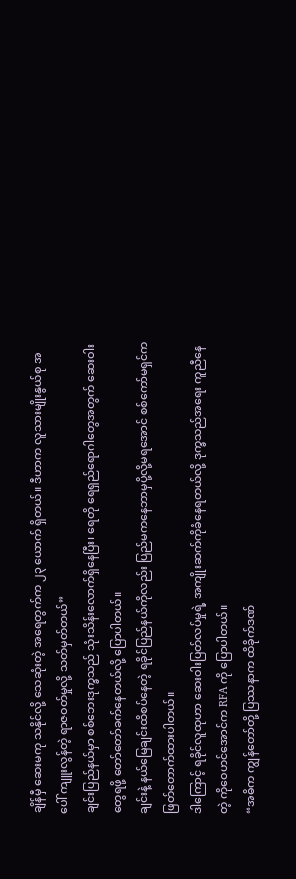ချိန်မှီ ဆေးမကု သနိုင်လို့ သေဆုံးတဲ့ အရေတွက်က ၂၃ ယောက် ရှိတယ်။ ဒီဟာက လူသားမျိုးနွယ်စု အပေါ် ကျူးလွန်တဲ့ ရာဇဝတ်မှုလို့ သတ်မှတ်တယ်”
ချင်းပြည်နယ်မှာ စစ်ဘေးဒုက္ခသည် သုံးသိန်းလောက်ရှိနေပြီး၊ ရေတို ရေရှည်ရောဂါတွေအတွက် ဆေးဝါးတွေရဖို့ တော်တော်ခက်နေတယ်လို့ ပြောပါတယ်။
ချင်းနဲ့ နယ်မြေချင်းထိစပ်နေတဲ့ ရခိုင်ပြည်နယ်ကိုလည်း ပြည်မကနေဘာမှပို့လို့မရအောင် စစ်ကော်မရှင်က ဖြတ်တောက်ထားပါတယ်။
ဒါကြောင့် ရခိုင်လူထုဟာ ဆေးဝါးပြတ်လပ်မှုရဲ့ အကျိုးဆက်ကိုခံနေရတယ်လို့ ဒုက္ခသည်အရေး ကူညီနေတဲ့ ကိုဝေဟင်အောင်က RFA ကို ပြောပါတယ်။
“အဓိက ကျွန်တော်တို့ ပြဿနာက ထိခိုက်ဒဏ်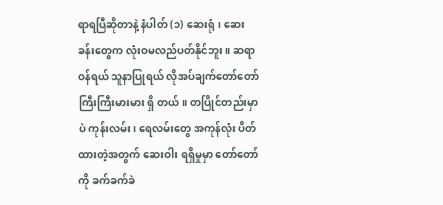ရာရပြီဆိုတာနဲ့ နံပါတ် (၁) ဆေးရုံ၊ ဆေးခန်းတွေက လုံးဝမလည်ပတ်နိုင်ဘူး။ ဆရာဝန်ရယ် သူနာပြုရယ် လိုအပ်ချက်တော်တော်ကြီးကြီးမားမား ရှိ တယ်။ တပြိုင်တည်းမှာပဲ ကုန်းလမ်း၊ ရေလမ်းတွေ အကုန်လုံး ပိတ်ထားတဲ့အတွက် ဆေးဝါး ရရှိမှုမှာ တော်တော်ကို ခက်ခက်ခဲ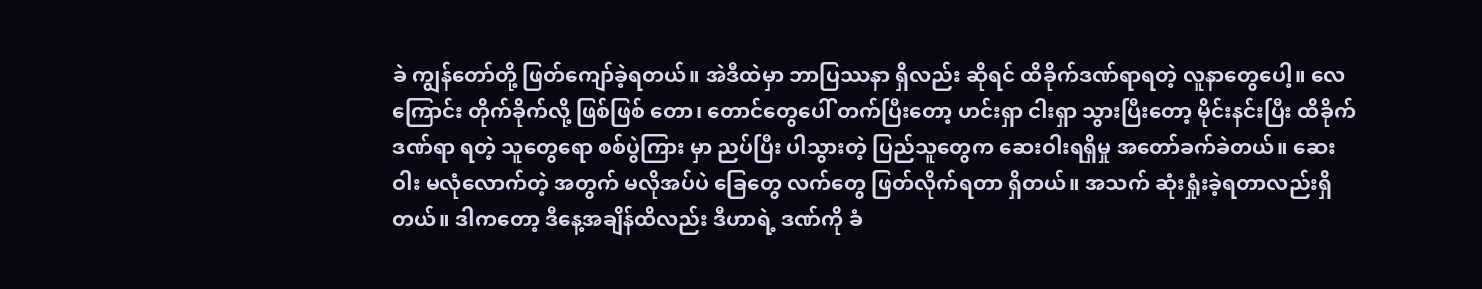ခဲ ကျွန်တော်တို့ ဖြတ်ကျော်ခဲ့ရတယ်။ အဲဒီထဲမှာ ဘာပြဿနာ ရှိလည်း ဆိုရင် ထိခိုက်ဒဏ်ရာရတဲ့ လူနာတွေပေါ့။ လေကြောင်း တိုက်ခိုက်လို့ ဖြစ်ဖြစ် တော၊ တောင်တွေပေါ် တက်ပြီးတော့ ဟင်းရှာ ငါးရှာ သွားပြီးတော့ မိုင်းနင်းပြီး ထိခိုက်ဒဏ်ရာ ရတဲ့ သူတွေရော စစ်ပွဲကြား မှာ ညပ်ပြီး ပါသွားတဲ့ ပြည်သူတွေက ဆေးဝါးရရှိမှု အတော်ခက်ခဲတယ်။ ဆေးဝါး မလုံလောက်တဲ့ အတွက် မလိုအပ်ပဲ ခြေတွေ လက်တွေ ဖြတ်လိုက်ရတာ ရှိတယ်။ အသက် ဆုံးရှုံးခဲ့ရတာလည်းရှိ တယ်။ ဒါကတော့ ဒီနေ့အချိန်ထိလည်း ဒီဟာရဲ့ ဒဏ်ကို ခံ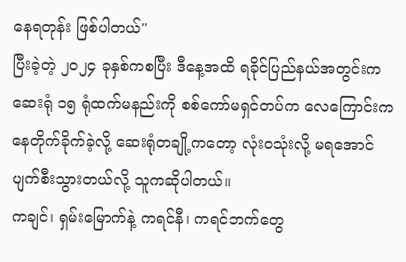နေရတုန်း ဖြစ်ပါတယ်"
ပြီးခဲ့တဲ့ ၂၀၂၄ ခုနှစ်ကစပြီး ဒီနေ့အထိ ရခိုင်ပြည်နယ်အတွင်းက ဆေးရုံ ၁၅ ရုံထက်မနည်းကို စစ်ကော်မရှင်တပ်က လေကြောင်းကနေတိုက်ခိုက်ခဲ့လို့ ဆေးရုံတချို့ကတော့ လုံးဝသုံးလို့ မရအောင်ပျက်စီးသွားတယ်လို့ သူကဆိုပါတယ်။
ကချင်၊ ရှမ်းမြောက်နဲ့ ကရင်နီ၊ ကရင်ဘက်တွေ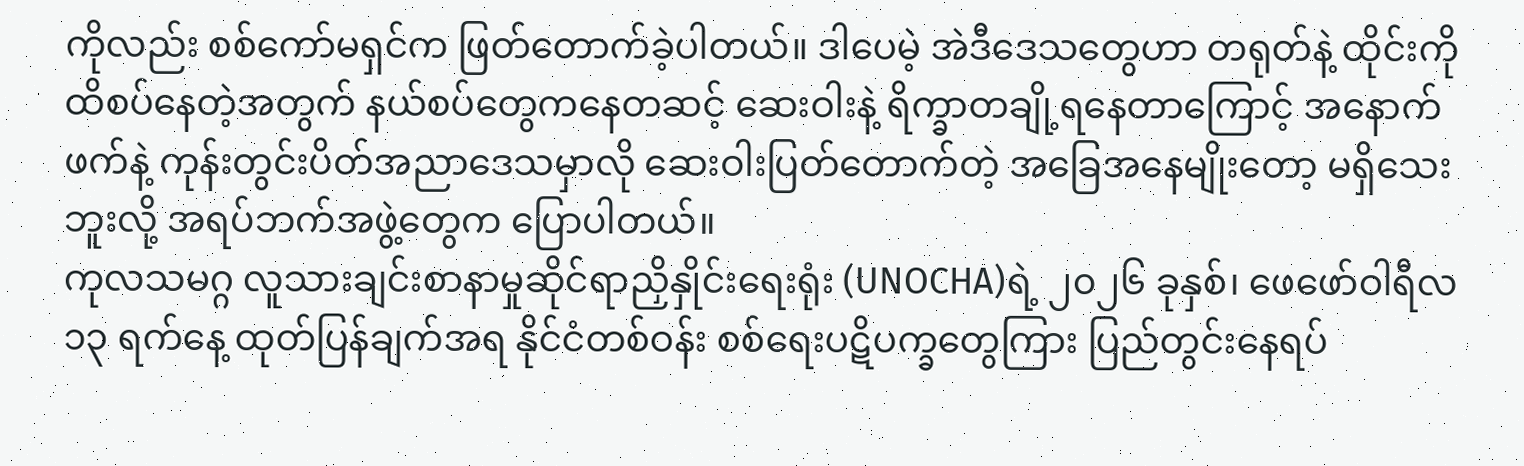ကိုလည်း စစ်ကော်မရှင်က ဖြတ်တောက်ခဲ့ပါတယ်။ ဒါပေမဲ့ အဲဒီဒေသတွေဟာ တရုတ်နဲ့ ထိုင်းကိုထိစပ်နေတဲ့အတွက် နယ်စပ်တွေကနေတဆင့် ဆေးဝါးနဲ့ ရိက္ခာတချို့ရနေတာကြောင့် အနောက်ဖက်နဲ့ ကုန်းတွင်းပိတ်အညာဒေသမှာလို ဆေးဝါးပြတ်တောက်တဲ့ အခြေအနေမျိုးတော့ မရှိသေးဘူးလို့ အရပ်ဘက်အဖွဲ့တွေက ပြောပါတယ်။
ကုလသမဂ္ဂ လူသားချင်းစာနာမှုဆိုင်ရာညှိနှိုင်းရေးရုံး (UNOCHA)ရဲ့ ၂၀၂၆ ခုနှစ်၊ ဖေဖော်ဝါရီလ ၁၃ ရက်နေ့ ထုတ်ပြန်ချက်အရ နိုင်ငံတစ်ဝန်း စစ်ရေးပဋိပက္ခတွေကြား ပြည်တွင်းနေရပ်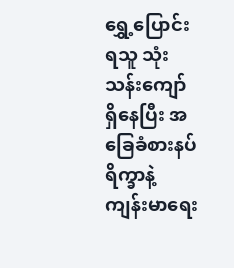ရွှေ့ပြောင်းရသူ သုံးသန်းကျော် ရှိနေပြီး အခြေခံစားနပ်ရိက္ခာနဲ့ ကျန်းမာရေး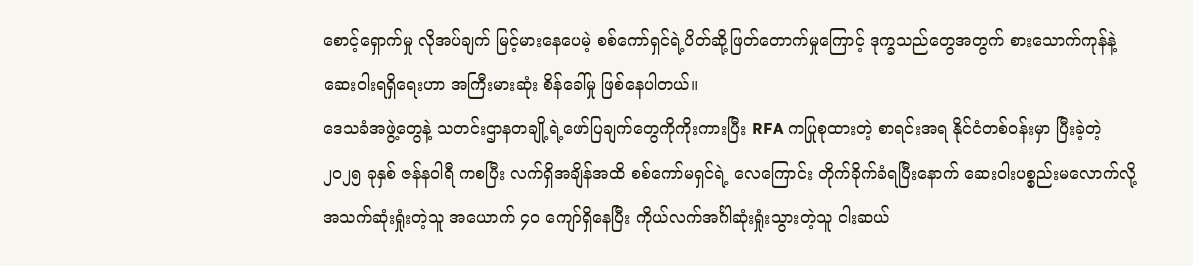စောင့်ရှောက်မှု လိုအပ်ချက် မြင့်မားနေပေမဲ့ စစ်ကော်ရှင်ရဲ့ပိတ်ဆို့ဖြတ်တောက်မှုကြောင့် ဒုက္ခသည်တွေအတွက် စားသောက်ကုန်နဲ့ ဆေးဝါးရရှိရေးဟာ အကြီးမားဆုံး စိန်ခေါ်မှု ဖြစ်နေပါတယ်။
ဒေသခံအဖွဲ့တွေနဲ့ သတင်းဌာနတချို့ရဲ့ဖော်ပြချက်တွေကိုကိုးကားပြီး RFA ကပြုစုထားတဲ့ စာရင်းအရ နိုင်ငံတစ်ဝန်းမှာ ပြီးခဲ့တဲ့ ၂၀၂၅ ခုနှစ် ဇန်နဝါရီ ကစပြီး လက်ရှိအချိန်အထိ စစ်ကော်မရှင်ရဲ့ လေကြောင်း တိုက်ခိုက်ခံရပြီးနောက် ဆေးဝါးပစ္စည်းမလောက်လို့ အသက်ဆုံးရှုံးတဲ့သူ အယောက် ၄၀ ကျော်ရှိနေပြီး ကိုယ်လက်အင်္ဂါဆုံးရှုံးသွားတဲ့သူ ငါးဆယ်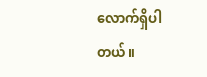လောက်ရှိပါတယ်။